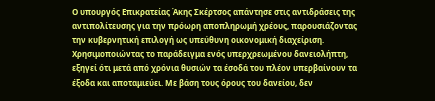Ο υπουργός Επικρατείας Άκης Σκέρτσος απάντησε στις αντιδράσεις της αντιπολίτευσης για την πρόωρη αποπληρωμή χρέους, παρουσιάζοντας την κυβερνητική επιλογή ως υπεύθυνη οικονομική διαχείριση.
Χρησιμοποιώντας το παράδειγμα ενός υπερχρεωμένου δανειολήπτη, εξηγεί ότι μετά από χρόνια θυσιών τα έσοδά του πλέον υπερβαίνουν τα έξοδα και αποταμιεύει. Με βάση τους όρους του δανείου, δεν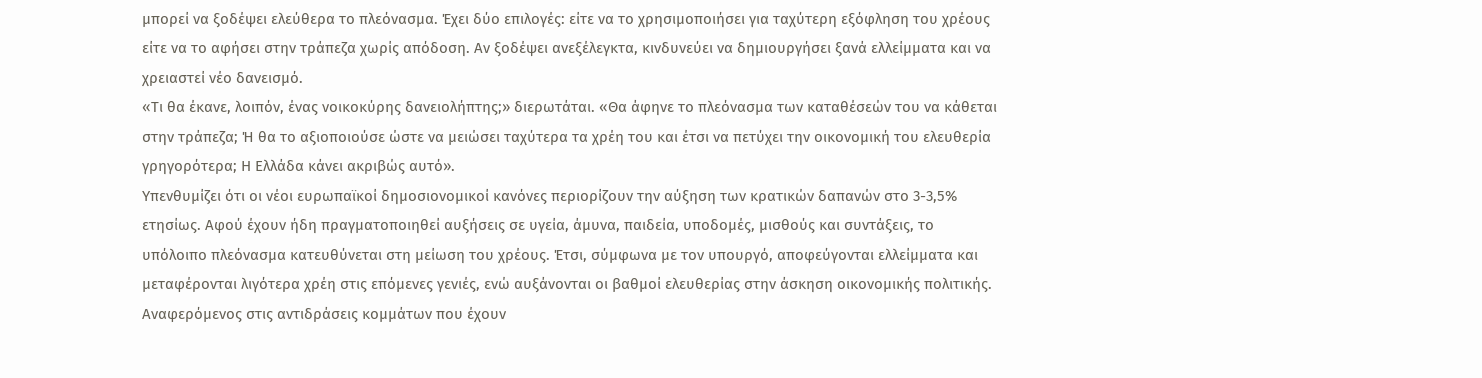μπορεί να ξοδέψει ελεύθερα το πλεόνασμα. Έχει δύο επιλογές: είτε να το χρησιμοποιήσει για ταχύτερη εξόφληση του χρέους είτε να το αφήσει στην τράπεζα χωρίς απόδοση. Αν ξοδέψει ανεξέλεγκτα, κινδυνεύει να δημιουργήσει ξανά ελλείμματα και να χρειαστεί νέο δανεισμό.
«Τι θα έκανε, λοιπόν, ένας νοικοκύρης δανειολήπτης;» διερωτάται. «Θα άφηνε το πλεόνασμα των καταθέσεών του να κάθεται στην τράπεζα; Ή θα το αξιοποιούσε ώστε να μειώσει ταχύτερα τα χρέη του και έτσι να πετύχει την οικονομική του ελευθερία γρηγορότερα; Η Ελλάδα κάνει ακριβώς αυτό».
Υπενθυμίζει ότι οι νέοι ευρωπαϊκοί δημοσιονομικοί κανόνες περιορίζουν την αύξηση των κρατικών δαπανών στο 3-3,5% ετησίως. Αφού έχουν ήδη πραγματοποιηθεί αυξήσεις σε υγεία, άμυνα, παιδεία, υποδομές, μισθούς και συντάξεις, το υπόλοιπο πλεόνασμα κατευθύνεται στη μείωση του χρέους. Έτσι, σύμφωνα με τον υπουργό, αποφεύγονται ελλείμματα και μεταφέρονται λιγότερα χρέη στις επόμενες γενιές, ενώ αυξάνονται οι βαθμοί ελευθερίας στην άσκηση οικονομικής πολιτικής.
Αναφερόμενος στις αντιδράσεις κομμάτων που έχουν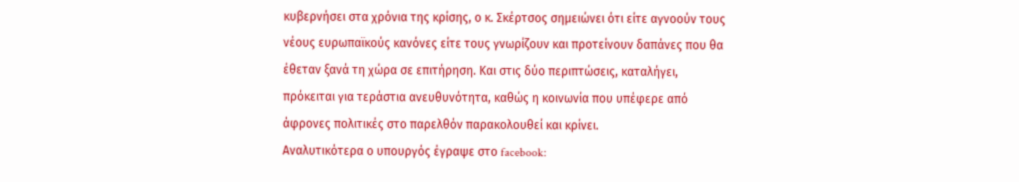κυβερνήσει στα χρόνια της κρίσης, ο κ. Σκέρτσος σημειώνει ότι είτε αγνοούν τους νέους ευρωπαϊκούς κανόνες είτε τους γνωρίζουν και προτείνουν δαπάνες που θα έθεταν ξανά τη χώρα σε επιτήρηση. Και στις δύο περιπτώσεις, καταλήγει, πρόκειται για τεράστια ανευθυνότητα, καθώς η κοινωνία που υπέφερε από άφρονες πολιτικές στο παρελθόν παρακολουθεί και κρίνει.
Αναλυτικότερα ο υπουργός έγραψε στο facebook: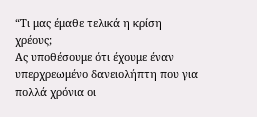“Τι μας έμαθε τελικά η κρίση χρέους;
Ας υποθέσουμε ότι έχουμε έναν υπερχρεωμένο δανειολήπτη που για πολλά χρόνια οι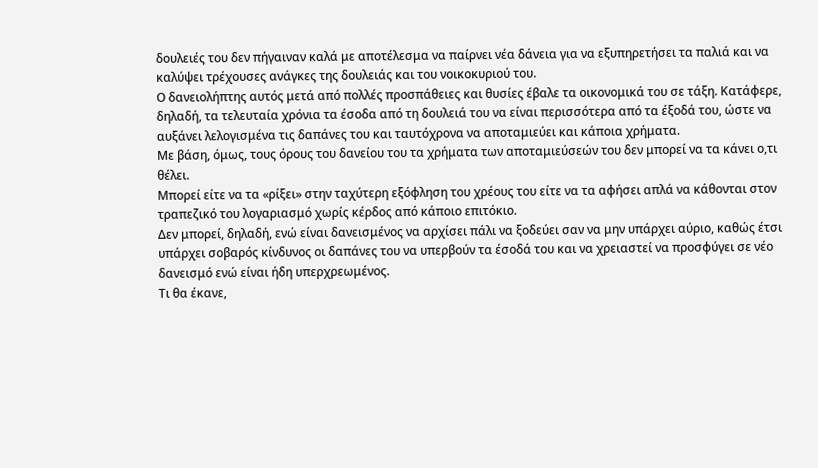δουλειές του δεν πήγαιναν καλά με αποτέλεσμα να παίρνει νέα δάνεια για να εξυπηρετήσει τα παλιά και να καλύψει τρέχουσες ανάγκες της δουλειάς και του νοικοκυριού του.
Ο δανειολήπτης αυτός μετά από πολλές προσπάθειες και θυσίες έβαλε τα οικονομικά του σε τάξη. Κατάφερε, δηλαδή, τα τελευταία χρόνια τα έσοδα από τη δουλειά του να είναι περισσότερα από τα έξοδά του, ώστε να αυξάνει λελογισμένα τις δαπάνες του και ταυτόχρονα να αποταμιεύει και κάποια χρήματα.
Με βάση, όμως, τους όρους του δανείου του τα χρήματα των αποταμιεύσεών του δεν μπορεί να τα κάνει ο,τι θέλει.
Μπορεί είτε να τα «ρίξει» στην ταχύτερη εξόφληση του χρέους του είτε να τα αφήσει απλά να κάθονται στον τραπεζικό του λογαριασμό χωρίς κέρδος από κάποιο επιτόκιο.
Δεν μπορεί, δηλαδή, ενώ είναι δανεισμένος να αρχίσει πάλι να ξοδεύει σαν να μην υπάρχει αύριο, καθώς έτσι υπάρχει σοβαρός κίνδυνος οι δαπάνες του να υπερβούν τα έσοδά του και να χρειαστεί να προσφύγει σε νέο δανεισμό ενώ είναι ήδη υπερχρεωμένος.
Τι θα έκανε,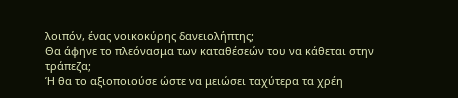λοιπόν, ένας νοικοκύρης δανειολήπτης;
Θα άφηνε το πλεόνασμα των καταθέσεών του να κάθεται στην τράπεζα;
Ή θα το αξιοποιούσε ώστε να μειώσει ταχύτερα τα χρέη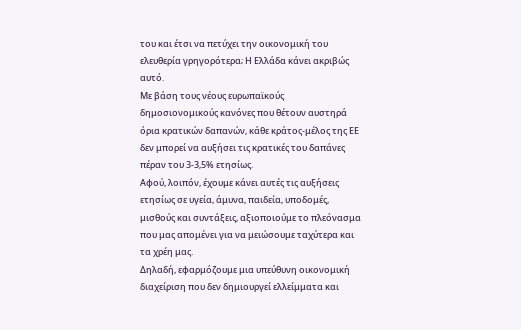του και έτσι να πετύχει την οικονομική του ελευθερία γρηγορότερα; Η Ελλάδα κάνει ακριβώς αυτό.
Με βάση τους νέους ευρωπαϊκούς δημοσιονομικούς κανόνες που θέτουν αυστηρά όρια κρατικών δαπανών, κάθε κράτος-μέλος της ΕΕ δεν μπορεί να αυξήσει τις κρατικές του δαπάνες πέραν του 3-3,5% ετησίως.
Αφού, λοιπόν, έχουμε κάνει αυτές τις αυξήσεις ετησίως σε υγεία, άμυνα, παιδεία, υποδομές, μισθούς και συντάξεις, αξιοποιούμε το πλεόνασμα που μας απομένει για να μειώσουμε ταχύτερα και τα χρέη μας.
Δηλαδή, εφαρμόζουμε μια υπεύθυνη οικονομική διαχείριση που δεν δημιουργεί ελλείμματα και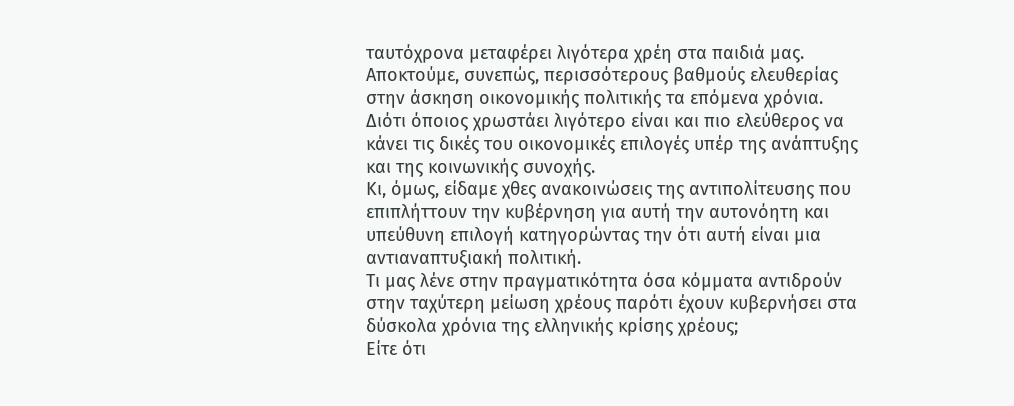ταυτόχρονα μεταφέρει λιγότερα χρέη στα παιδιά μας. Αποκτούμε, συνεπώς, περισσότερους βαθμούς ελευθερίας στην άσκηση οικονομικής πολιτικής τα επόμενα χρόνια.
Διότι όποιος χρωστάει λιγότερο είναι και πιο ελεύθερος να κάνει τις δικές του οικονομικές επιλογές υπέρ της ανάπτυξης και της κοινωνικής συνοχής.
Κι, όμως, είδαμε χθες ανακοινώσεις της αντιπολίτευσης που επιπλήττουν την κυβέρνηση για αυτή την αυτονόητη και υπεύθυνη επιλογή κατηγορώντας την ότι αυτή είναι μια αντιαναπτυξιακή πολιτική.
Τι μας λένε στην πραγματικότητα όσα κόμματα αντιδρούν στην ταχύτερη μείωση χρέους παρότι έχουν κυβερνήσει στα δύσκολα χρόνια της ελληνικής κρίσης χρέους;
Είτε ότι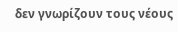δεν γνωρίζουν τους νέους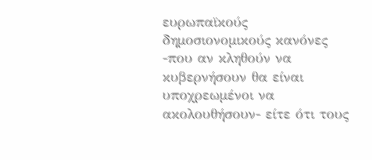ευρωπαϊκούς δημοσιονομικούς κανόνες -που αν κληθούν να κυβερνήσουν θα είναι υποχρεωμένοι να ακολουθήσουν- είτε ότι τους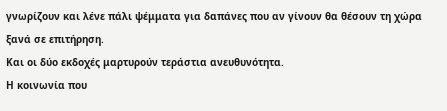γνωρίζουν και λένε πάλι ψέμματα για δαπάνες που αν γίνουν θα θέσουν τη χώρα ξανά σε επιτήρηση.
Και οι δύο εκδοχές μαρτυρούν τεράστια ανευθυνότητα.
Η κοινωνία που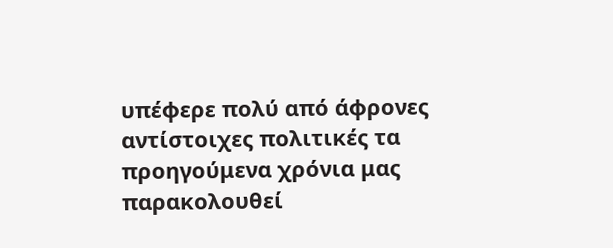υπέφερε πολύ από άφρονες αντίστοιχες πολιτικές τα προηγούμενα χρόνια μας παρακολουθεί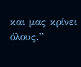και μας κρίνει όλους.”